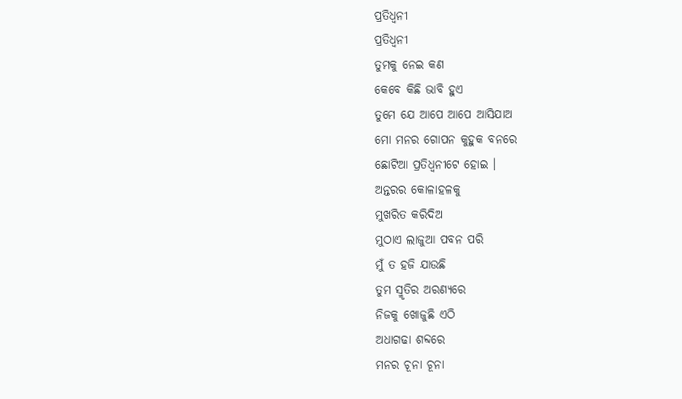ପ୍ରତିଧ୍ଵନୀ
ପ୍ରତିଧ୍ଵନୀ
ତୁମକୁ ନେଇ କଣ
କେବେ କିଛି ଭାବି ହୁଏ
ତୁମେ ଯେ ଆପେ ଆପେ ଆସିଯାଅ
ମୋ ମନର ଗୋପନ କୁହୁକ ବନରେ
ଛୋଟିଆ ପ୍ରତିଧ୍ଵନୀଟେ ହୋଇ ।
ଅନ୍ତରର କୋଳାହଳକୁ
ମୁଖରିତ କରିଦିଅ
ମୁଠାଏ ଲାଜୁଆ ପବନ ପରି
ମୁଁ ତ ହଜି ଯାଉଛି
ତୁମ ସ୍ମୃତିର ଅରଣ୍ୟରେ
ନିଜକୁ ଖୋଜୁଛି ଏଠି
ଅଧାଗଢା ଶବ୍ଦରେ
ମନର ଚୂନା ଚୂନା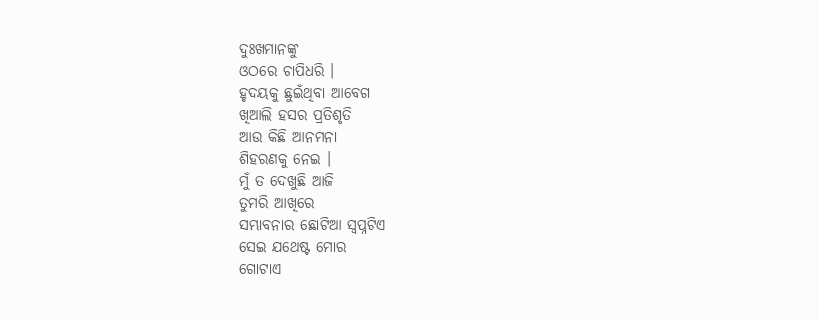ଦୁଃଖମାନଙ୍କୁ
ଓଠରେ ଚାପିଧରି ।
ହୃଦୟକୁ ଛୁଇଁଥିବା ଆବେଗ
ଖିଆଲି ହସର ପ୍ରତିଶୃତି
ଆଉ କିଛି ଆନମନା
ଶିହରଣକୁ ନେଇ ।
ମୁଁ ତ ଦେଖୁଛି ଆଜି
ତୁମରି ଆଖିରେ
ସମ୍ଭାବନାର ଛୋଟିଆ ସ୍ଵପ୍ନଟିଏ
ସେଇ ଯଥେଷ୍ଟ ମୋର
ଗୋଟାଏ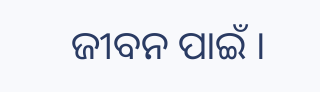ଜୀବନ ପାଇଁ ।